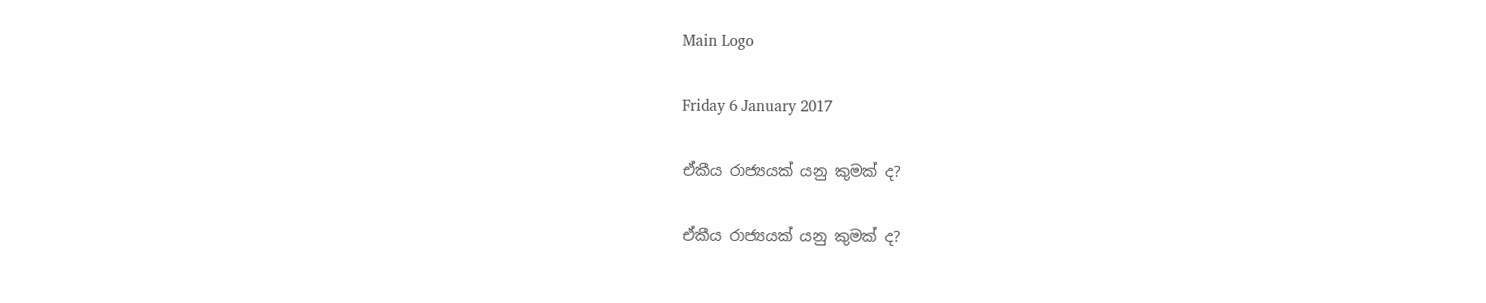Main Logo

Friday 6 January 2017

ඒකීය රාජ්‍යයක් යනු කුමක් ද?

ඒකීය රාජ්‍යයක් යනු කුමක් ද?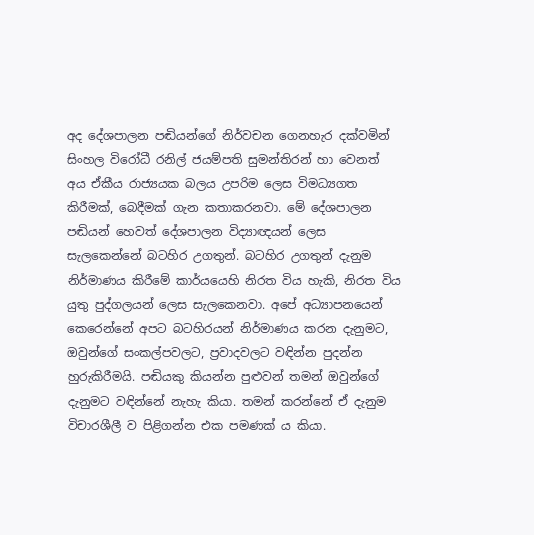අද දේශපාලන පඬියන්ගේ නිර්වචන ගෙනහැර දක්වමින් සිංහල විරෝධී රනිල් ජයම්පති සුමන්තිරන් හා වෙනත් අය ඒකීය රාජ්‍යයක බලය උපරිම ලෙස විමධ්‍යගත කිරීමක්, බෙදීමක් ගැන කතාකරනවා. මේ දේශපාලන පඬියන් හෙවත් දේශපාලන විද්‍යාඥයන් ලෙස සැලකෙන්නේ බටහිර උගතුන්. බටහිර උගතුන් දැනුම නිර්මාණය කිරීමේ කාර්යයෙහි නිරත විය හැකි, නිරත විය යුතු පුද්ගලයන් ලෙස සැලකෙනවා. අපේ අධ්‍යාපනයෙන් කෙරෙන්නේ අපට බටහිරයන් නිර්මාණය කරන දැනුමට, ඔවුන්ගේ සංකල්පවලට, ප්‍රවාදවලට වඳින්න පුදන්න හුරුකිරීමයි. පඬියකු කියන්න පුළුවන් තමන් ඔවුන්ගේ දැනුමට වඳින්නේ නැහැ කියා. තමන් කරන්නේ ඒ දැනුම විචාරශීලී ව පිළිගන්න එක පමණක් ය කියා.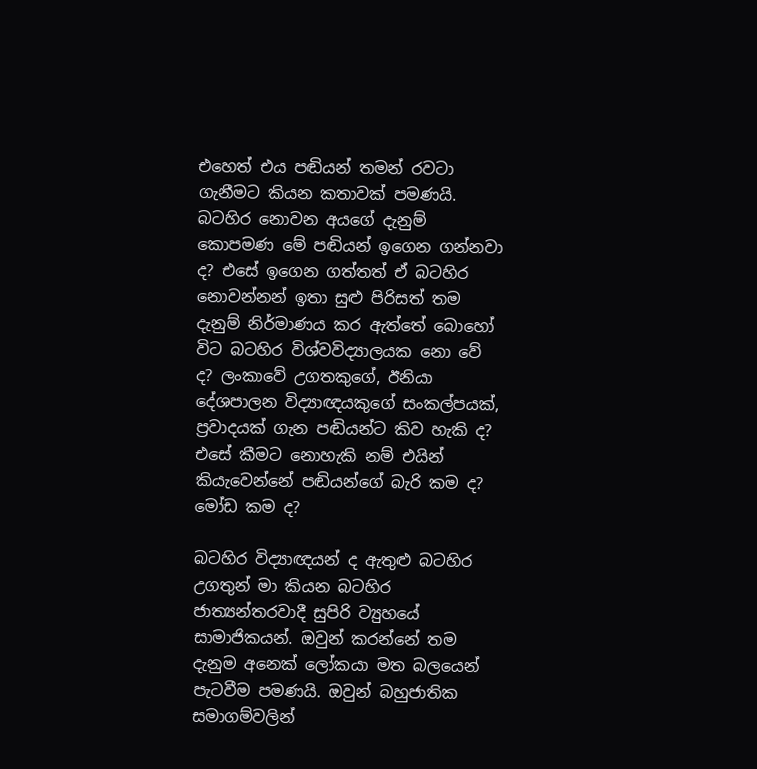එහෙත් එය පඬියන් තමන් රවටා ගැනීමට කියන කතාවක් පමණයි. බටහිර නොවන අයගේ දැනුම් කොපමණ මේ පඬියන් ඉගෙන ගන්නවා ද? එසේ ඉගෙන ගත්තත් ඒ බටහිර නොවන්නන් ඉතා සුළු පිරිසත් තම දැනුම් නිර්මාණය කර ඇත්තේ බොහෝ විට බටහිර විශ්වවිද්‍යාලයක නො වේ ද? ලංකාවේ උගතකුගේ, ඊනියා දේශපාලන විද්‍යාඥයකුගේ සංකල්පයක්, ප්‍රවාදයක් ගැන පඬියන්ට කිව හැකි ද? එසේ කීමට නොහැකි නම් එයින් කියැවෙන්නේ පඬියන්ගේ බැරි කම ද? මෝඩ කම ද?

බටහිර විද්‍යාඥයන් ද ඇතුළු බටහිර උගතුන් මා කියන බටහිර ජාත්‍යන්තරවාදී සුපිරි ව්‍යුහයේ සාමාජිකයන්. ඔවුන් කරන්නේ තම දැනුම අනෙක් ලෝකයා මත බලයෙන් පැටවීම පමණයි. ඔවුන් බහුජාතික සමාගම්වලින්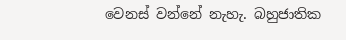වෙනස් වන්නේ නැහැ. බහුජාතික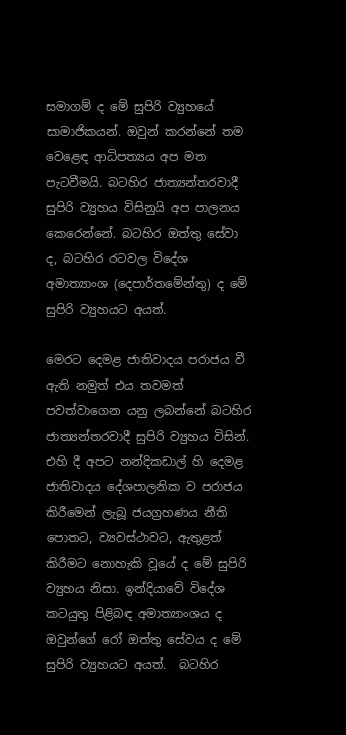සමාගම් ද මේ සුපිරි ව්‍යුහයේ සාමාජිකයන්. ඔවුන් කරන්නේ තම වෙළෙඳ ආධිපත්‍යය අප මත පැටවීමයි. බටහිර ජාත්‍යන්තරවාදී සුපිරි ව්‍යුහය විසිනුයි අප පාලනය කෙරෙන්නේ. බටහිර ඔත්තු සේවා ද, බටහිර රටවල විදේශ අමාත්‍යාංශ (දෙපාර්තමේන්තු) ද මේ සුපිරි ව්‍යුහයට අයත්.

මෙරට දෙමළ ජාතිවාදය පරාජය වී ඇති නමුත් එය තවමත් පවත්වාගෙන යනු ලබන්නේ බටහිර ජාත්‍යන්තරවාදී සුපිරි ව්‍යුහය විසින්. එහි දී අපට නන්දිකඩාල් හි දෙමළ ජාතිවාදය දේශපාලනික ව පරාජය කිරීමෙන් ලැබූ ජයග්‍රහණය නීති පොතට, ව්‍යවස්ථාවට, ඇතුළත් කිරීමට නොහැකි වූයේ ද මේ සුපිරි ව්‍යුහය නිසා. ඉන්දියාවේ විදේශ කටයුතු පිළිබඳ අමාත්‍යාංශය ද ඔවුන්ගේ රෝ ඔත්තු සේවය ද මේ සුපිරි ව්‍යුහයට අයත්.  බටහිර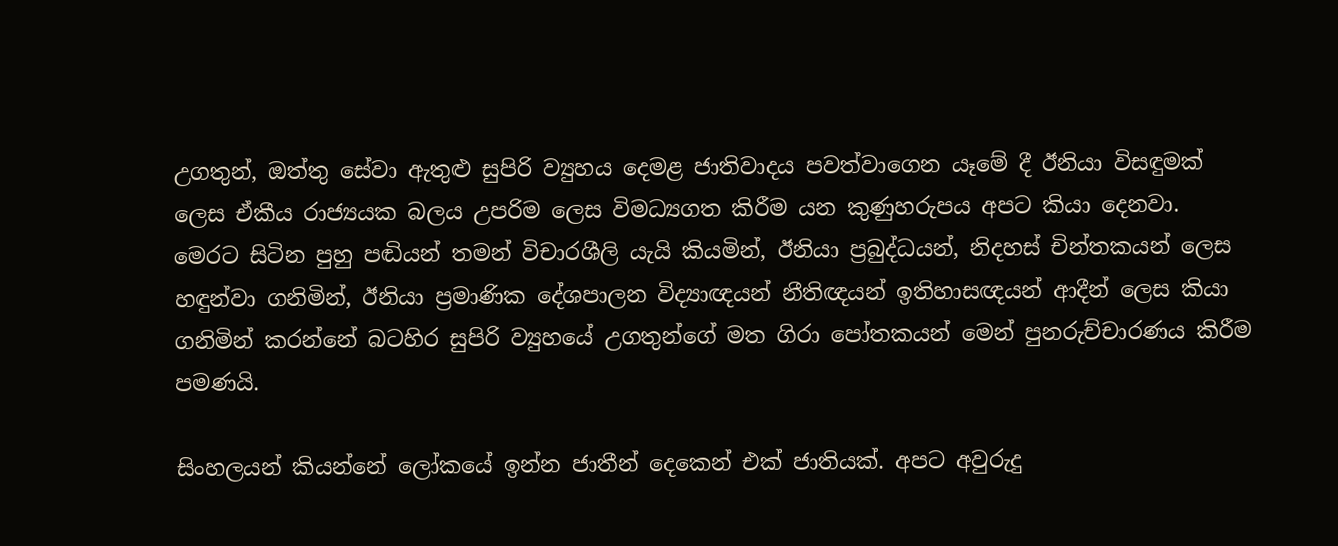උගතුන්, ඔත්තු සේවා ඇතුළු සුපිරි ව්‍යුහය දෙමළ ජාතිවාදය පවත්වාගෙන යෑමේ දී ඊනියා විසඳුමක් ලෙස ඒකීය රාජ්‍යයක බලය උපරිම ලෙස විමධ්‍යගත කිරීම යන කුණුහරුපය අපට කියා දෙනවා. මෙරට සිටින පුහු පඬියන් තමන් විචාරශීලි යැයි කියමින්, ඊනියා ප්‍රබුද්ධයන්, නිදහස් චින්තකයන් ලෙස හඳුන්වා ගනිමින්, ඊනියා ප්‍රමාණික දේශපාලන විද්‍යාඥයන් නීතිඥයන් ඉතිහාසඥයන් ආදීන් ලෙස කියා ගනිමින් කරන්නේ බටහිර සුපිරි ව්‍යුහයේ උගතුන්ගේ මත ගිරා පෝතකයන් මෙන් පුනරුච්චාරණය කිරීම පමණයි.

සිංහලයන් කියන්නේ ලෝකයේ ඉන්න ජාතීන් දෙකෙන් එක් ජාතියක්. අපට අවුරුදු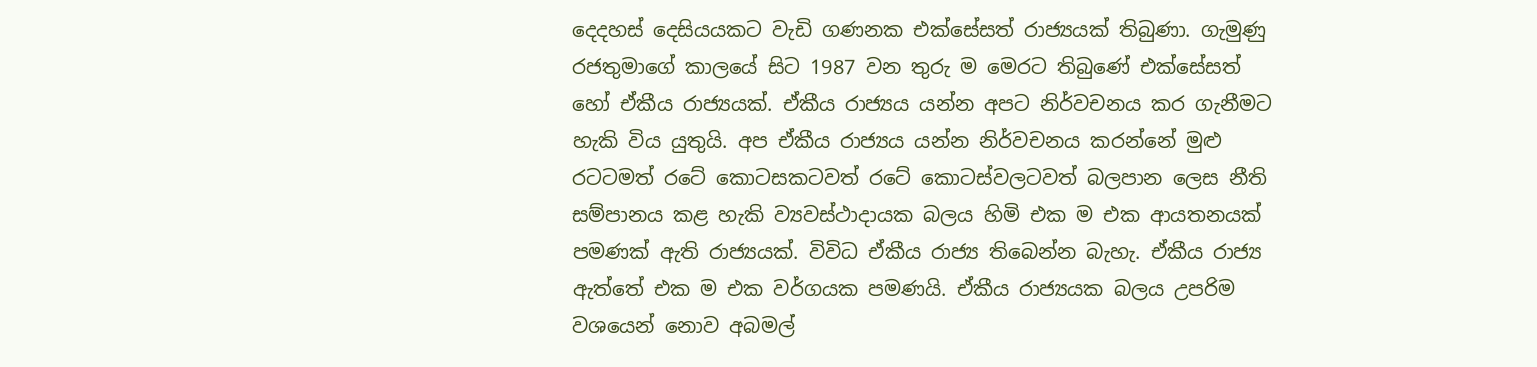දෙදහස් දෙසියයකට වැඩි ගණනක එක්සේසත් රාජ්‍යයක් තිබුණා. ගැමුණු රජතුමාගේ කාලයේ සිට 1987 වන තුරු ම මෙරට තිබුණේ එක්සේසත් හෝ ඒකීය රාජ්‍යයක්. ඒකීය රාජ්‍යය යන්න අපට නිර්වචනය කර ගැනීමට හැකි විය යුතුයි. අප ඒකීය රාජ්‍යය යන්න නිර්වචනය කරන්නේ මුළු රටටමත් රටේ කොටසකටවත් රටේ කොටස්වලටවත් බලපාන ලෙස නීති සම්පානය කළ හැකි ව්‍යවස්ථාදායක බලය හිමි එක ම එක ආයතනයක් පමණක් ඇති රාජ්‍යයක්. විවිධ ඒකීය රාජ්‍ය තිබෙන්න බැහැ. ඒකීය රාජ්‍ය ඇත්තේ එක ම එක වර්ගයක පමණයි. ඒකීය රාජ්‍යයක බලය උපරිම වශයෙන් නොව අබමල්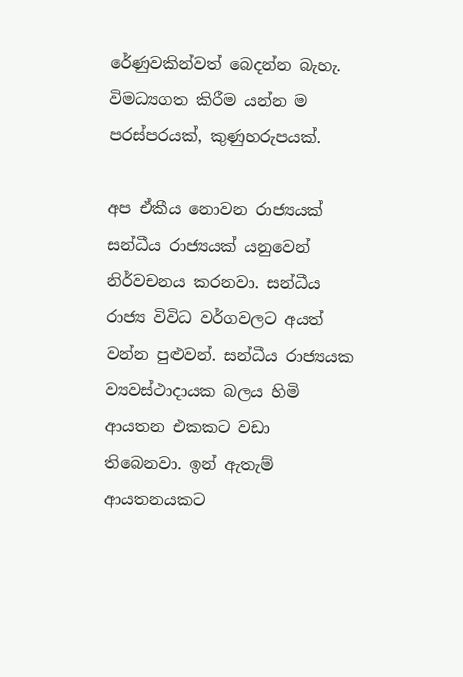රේණුවකින්වත් බෙදන්න බැහැ. විමධ්‍යගත කිරීම යන්න ම පරස්පරයක්, කුණුහරුපයක්.

අප ඒකීය නොවන රාජ්‍යයක් සන්ධීය රාජ්‍යයක් යනුවෙන් නිර්වචනය කරනවා. සන්ධීය රාජ්‍ය විවිධ වර්ගවලට අයත් වන්න පුළුවන්. සන්ධීය රාජ්‍යයක ව්‍යවස්ථාදායක බලය හිමි ආයතන එකකට වඩා තිබෙනවා. ඉන් ඇතැම් ආයතනයකට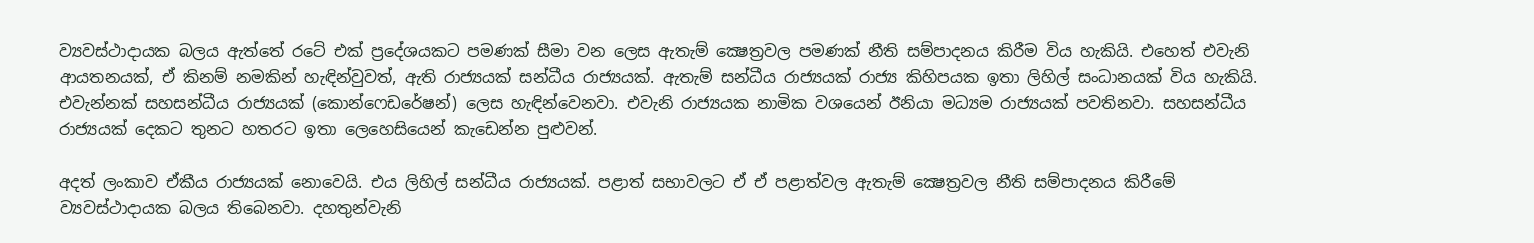ව්‍යවස්ථාදායක බලය ඇත්තේ රටේ එක් ප්‍රදේශයකට පමණක් සීමා වන ලෙස ඇතැම් ක්‍ෂෙත්‍රවල පමණක් නීති සම්පාදනය කිරීම විය හැකියි. එහෙත් එවැනි ආයතනයක්, ඒ කිනම් නමකින් හැඳින්වුවත්, ඇති රාජ්‍යයක් සන්ධීය රාජ්‍යයක්. ඇතැම් සන්ධීය රාජ්‍යයක් රාජ්‍ය කිහිපයක ඉතා ලිහිල් සංධානයක් විය හැකියි. එවැන්නක් සහසන්ධීය රාජ්‍යයක් (කොන්ෆෙඩරේෂන්) ලෙස හැඳින්වෙනවා. එවැනි රාජ්‍යයක නාමික වශයෙන් ඊනියා මධ්‍යම රාජ්‍යයක් පවතිනවා. සහසන්ධීය රාජ්‍යයක් දෙකට තුනට හතරට ඉතා ලෙහෙසියෙන් කැඩෙන්න පුළුවන්.

අදත් ලංකාව ඒකීය රාජ්‍යයක් නොවෙයි. එය ලිහිල් සන්ධීය රාජ්‍යයක්. පළාත් සභාවලට ඒ ඒ පළාත්වල ඇතැම් ක්‍ෂෙත්‍රවල නීති සම්පාදනය කිරීමේ ව්‍යවස්ථාදායක බලය තිබෙනවා. දහතුන්වැනි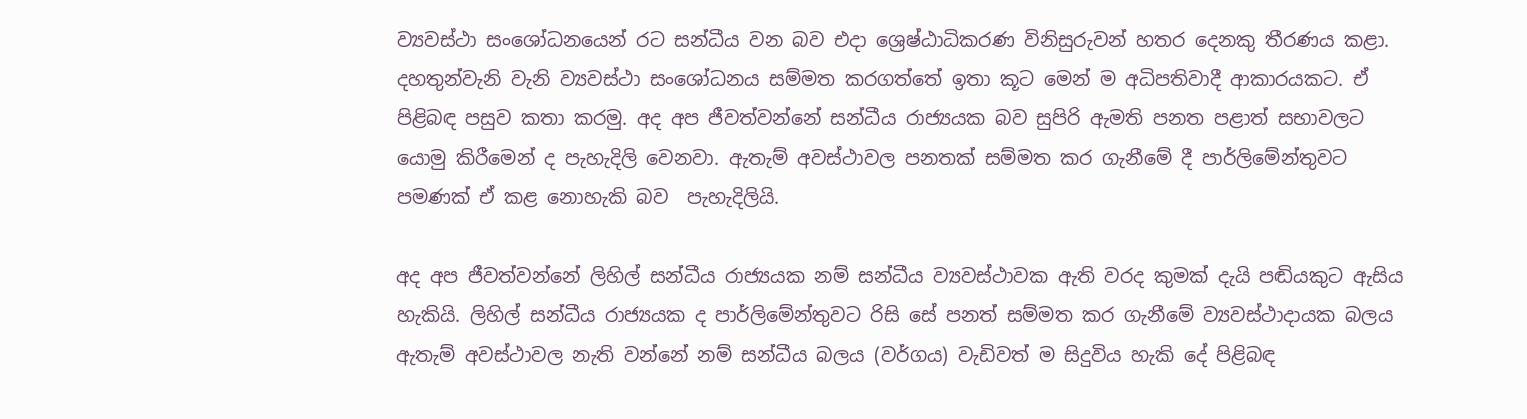ව්‍යවස්ථා සංශෝධනයෙන් රට සන්ධීය වන බව එදා ශ්‍රෙෂ්ඨාධිකරණ විනිසුරුවන් හතර දෙනකු තීරණය කළා. දහතුන්වැනි වැනි ව්‍යවස්ථා සංශෝධනය සම්මත කරගත්තේ ඉතා කූට මෙන් ම අධිපතිවාදී ආකාරයකට. ඒ පිළිබඳ පසුව කතා කරමු. අද අප ජීවත්වන්නේ සන්ධීය රාජ්‍යයක බව සුපිරි ඇමති පනත පළාත් සභාවලට යොමු කිරීමෙන් ද පැහැදිලි වෙනවා. ඇතැම් අවස්ථාවල පනතක් සම්මත කර ගැනීමේ දී පාර්ලිමේන්තුවට පමණක් ඒ කළ නොහැකි බව  පැහැදිලියි.

අද අප ජීවත්වන්නේ ලිහිල් සන්ධීය රාජ්‍යයක නම් සන්ධීය ව්‍යවස්ථාවක ඇති වරද කුමක් දැයි පඬියකුට ඇසිය හැකියි. ලිහිල් සන්ධීය රාජ්‍යයක ද පාර්ලිමේන්තුවට රිසි සේ පනත් සම්මත කර ගැනීමේ ව්‍යවස්ථාදායක බලය ඇතැම් අවස්ථාවල නැති වන්නේ නම් සන්ධීය බලය (වර්ගය) වැඩිවත් ම සිදුවිය හැකි දේ පිළිබඳ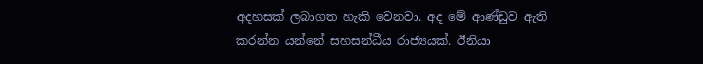අදහසක් ලබාගත හැකි වෙනවා. අද මේ ආණ්ඩුව ඇති කරන්න යන්නේ සහසන්ධීය රාජ්‍යයක්. ඊනියා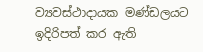ව්‍යවස්ථාදායක මණ්ඩලයට ඉදිරිපත් කර ඇති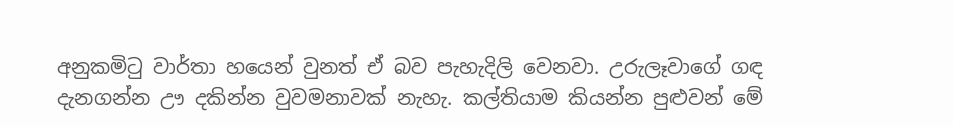අනුකමිටු වාර්තා හයෙන් වුනත් ඒ බව පැහැදිලි වෙනවා. උරුලෑවාගේ ගඳ දැනගන්න ඌ දකින්න වුවමනාවක් නැහැ. කල්තියාම කියන්න පුළුවන් මේ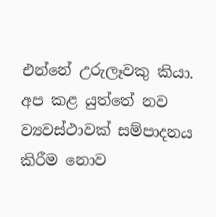එන්නේ උරුලෑවකු කියා. අප කළ යුත්තේ නව ව්‍යවස්ථාවක් සම්පාදනය කිරීම නොව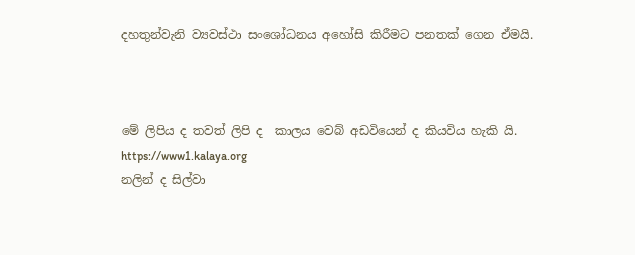දහතුන්වැනි ව්‍යවස්ථා සංශෝධනය අහෝසි කිරීමට පනතක් ගෙන ඒමයි.



මේ ලිපිය ද තවත් ලිපි ද  කාලය වෙබ් අඩවියෙන් ද කියවිය හැකි යි.
https://www1.kalaya.org
නලින් ද සිල්වා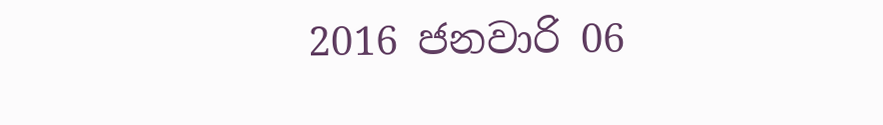2016 ජනවාරි 06